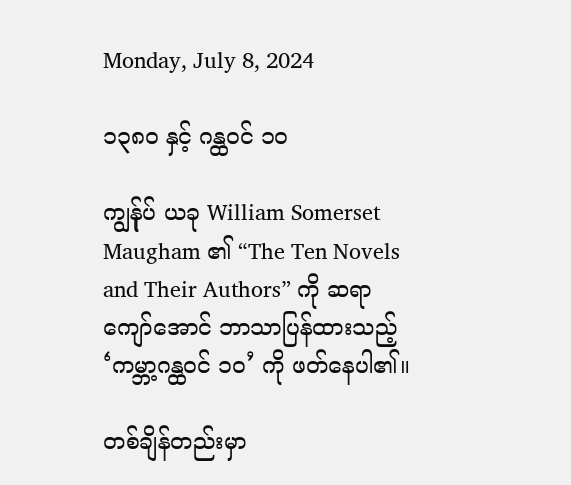Monday, July 8, 2024

၁၃၈၀ နှင့် ဂန္ထဝင် ၁၀

ကျွန်ုပ် ယခု William Somerset Maugham ၏ “The Ten Novels and Their Authors” ကို ဆရာကျော်အောင် ဘာသာပြန်ထားသည့် ‘ကမ္ဘာ့ဂန္ထဝင် ၁၀’ ကို ဖတ်နေပါ၏။

တစ်ချိန်တည်းမှာ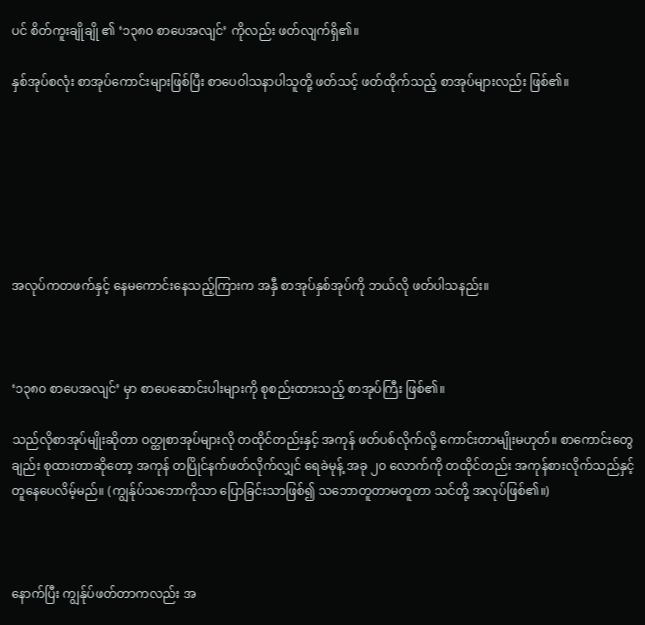ပင် စိတ်ကူးချိုချို ၏ ‘၁၃၈၀ စာပေအလျင်’ ကိုလည်း ဖတ်လျက်ရှိ၏။

နှစ်အုပ်စလုံး စာအုပ်ကောင်းများဖြစ်ပြီး စာပေဝါသနာပါသူတို့ ဖတ်သင့် ဖတ်ထိုက်သည့် စာအုပ်များလည်း ဖြစ်၏။







အလုပ်ကတဖက်နှင့် နေမကောင်းနေသည့်ကြားက အနှီ စာအုပ်နှစ်အုပ်ကို ဘယ်လို ဖတ်ပါသနည်း။



‘၁၃၈၀ စာပေအလျင်’ မှာ စာပေဆောင်းပါးများကို စုစည်းထားသည့် စာအုပ်ကြီး ဖြစ်၏။

သည်လိုစာအုပ်မျိုးဆိုတာ ဝတ္ထုစာအုပ်များလို တထိုင်တည်းနှင့် အကုန် ဖတ်ပစ်လိုက်လို့ ကောင်းတာမျိုးမဟုတ်။ စာကောင်းတွေချည်း စုထားတာဆိုတော့ အကုန် တပြိုင်နက်ဖတ်လိုက်လျှင် ရေခဲမုန့် အခု ၂၀ လောက်ကို တထိုင်တည်း အကုန်စားလိုက်သည်နှင့် တူနေပေလိမ့်မည်။ (ကျွန်ုပ်သဘောကိုသာ ပြောခြင်းသာဖြစ်၍ သဘောတူတာမတူတာ သင်တို့ အလုပ်ဖြစ်၏။)



နောက်ပြီး ကျွန်ုပ်ဖတ်တာကလည်း အ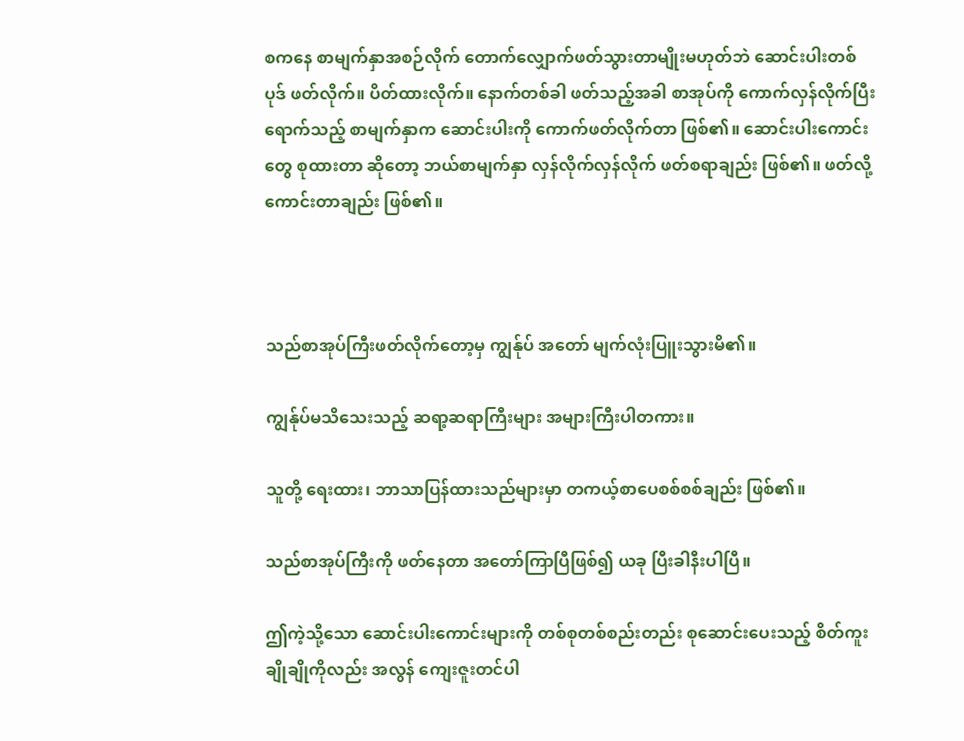စကနေ စာမျက်နှာအစဉ်လိုက် တောက်လျှောက်ဖတ်သွားတာမျိုးမဟုတ်ဘဲ ဆောင်းပါးတစ်ပုဒ် ဖတ်လိုက်။ ပိတ်ထားလိုက်။ နောက်တစ်ခါ ဖတ်သည့်အခါ စာအုပ်ကို ကောက်လှန်လိုက်ပြီး ရောက်သည့် စာမျက်နှာက ဆောင်းပါးကို ကောက်ဖတ်လိုက်တာ ဖြစ်၏။ ဆောင်းပါးကောင်းတွေ စုထားတာ ဆိုတော့ ဘယ်စာမျက်နှာ လှန်လိုက်လှန်လိုက် ဖတ်စရာချည်း ဖြစ်၏။ ဖတ်လို့ကောင်းတာချည်း ဖြစ်၏။



သည်စာအုပ်ကြီးဖတ်လိုက်တော့မှ ကျွန်ုပ် အတော် မျက်လုံးပြူးသွားမိ၏။

ကျွန်ုပ်မသိသေးသည့် ဆရာ့ဆရာကြီးများ အများကြီးပါတကား။

သူတို့ ရေးထား၊ ဘာသာပြန်ထားသည်များမှာ တကယ့်စာပေစစ်စစ်ချည်း ဖြစ်၏။

သည်စာအုပ်ကြီးကို ဖတ်နေတာ အတော်ကြာပြီဖြစ်၍ ယခု ပြီးခါနီးပါပြီ။

ဤကဲ့သို့သော ဆောင်းပါးကောင်းများကို တစ်စုတစ်စည်းတည်း စုဆောင်းပေးသည့် စိတ်ကူးချိုချိုကိုလည်း အလွန် ကျေးဇူးတင်ပါ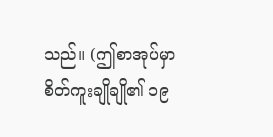သည်။ (ဤစာအုပ်မှာ စိတ်ကူးချိုချို၏ ၁၉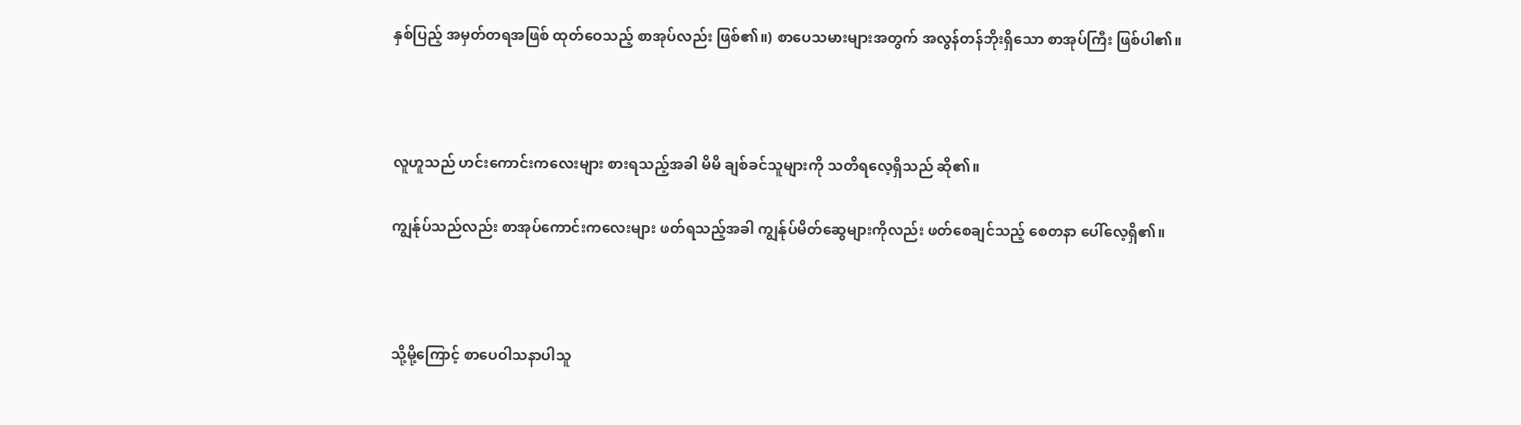နှစ်ပြည့် အမှတ်တရအဖြစ် ထုတ်ဝေသည့် စာအုပ်လည်း ဖြစ်၏။) စာပေသမားများအတွက် အလွန်တန်ဘိုးရှိသော စာအုပ်ကြီး ဖြစ်ပါ၏။



လူဟူသည် ဟင်းကောင်းကလေးများ စားရသည့်အခါ မိမိ ချစ်ခင်သူများကို သတိရလေ့ရှိသည် ဆို၏။

ကျွန်ုပ်သည်လည်း စာအုပ်ကောင်းကလေးများ ဖတ်ရသည့်အခါ ကျွန်ုပ်မိတ်ဆွေများကိုလည်း ဖတ်စေချင်သည့် စေတနာ ပေါ်လေ့ရှိ၏။



သို့မို့ကြောင့် စာပေဝါသနာပါသူ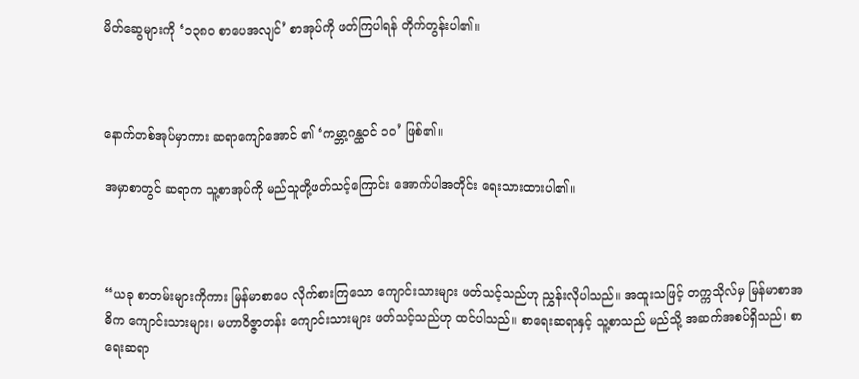မိတ်ဆွေများကို ‘၁၃၈၀ စာပေအလျင်’ စာအုပ်ကို ဖတ်ကြပါရန် တိုက်တွန်းပါ၏။



နောက်တစ်အုပ်မှာကား ဆရာကျော်အောင် ၏ ‘ကမ္ဘာ့ဂန္ထဝင် ၁၀’ ဖြစ်၏။

အမှာစာတွင် ဆရာက သူ့စာအုပ်ကို မည်သူတို့ဖတ်သင့်ကြောင်း အောက်ပါအတိုင်း ရေးသားထားပါ၏။



“ယခု စာတမ်းများကိုကား မြန်မာစာပေ လိုက်စားကြသော ကျောင်းသားများ ဖတ်သင့်သည်ဟု ညွှန်းလိုပါသည်။ အထူးသဖြင့် တက္ကသိုလ်မှ မြန်မာစာအဓိက ကျောင်းသားများ၊ မဟာဝိဇ္ဇာတန်း ကျောင်းသားများ ဖတ်သင့်သည်ဟု ထင်ပါသည်။ စာရေးဆရာနှင့် သူ့စာသည် မည်သို့ အဆက်အစပ်ရှိသည်၊ စာရေးဆရာ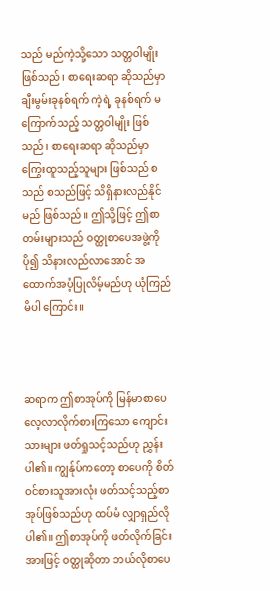သည် မည်ကဲ့သို့သော သတ္တဝါမျိုး ဖြစ်သည်၊ စာရေးဆရာ ဆိုသည်မှာ ချီးမွမ်းခုနစ်ရက် ကဲ့ရဲ့ ခုနစ်ရက် မကြောက်သည့် သတ္တဝါမျိုး ဖြစ်သည်၊ စာရေးဆရာ ဆိုသည်မှာ ကြွေးထူသည့်သူများ ဖြစ်သည် စသည် စသည်ဖြင့် သိရှိနားလည်နိုင်မည် ဖြစ်သည်။ ဤသို့ဖြင့် ဤစာတမ်းများသည် ဝတ္ထုစာပေအဖွဲ့ကို ပို၍ သိနားလည်လာအောင် အထောက်အပံ့ပြုလိမ့်မည်ဟု ယုံကြည်မိပါ ကြောင်း။



ဆရာက ဤစာအုပ်ကို မြန်မာစာပေ လေ့လာလိုက်စားကြသော ကျောင်းသားများ ဖတ်ရှုသင့်သည်ဟု ညွှန်းပါ၏။ ကျွန်ုပ်ကတော့ စာပေကို စိတ်ဝင်စားသူအားလုံး ဖတ်သင့်သည့်စာအုပ်ဖြစ်သည်ဟု ထပ်မံ လျှာရှည်လိုပါ၏။ ဤစာအုပ်ကို ဖတ်လိုက်ခြင်းအားဖြင့် ဝတ္ထုဆိုတာ ဘယ်လိုစာပေ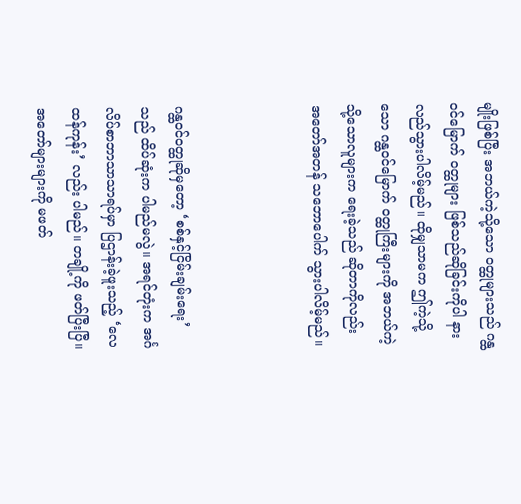မျိုးဖြစ်ပြီး အဘယ်ကဲ့သို့သော ဝတ္ထုများသည် ဂန္ထဝင်မြောက် ဝတ္ထုများ ဖြစ်သည်ဆိုခြင်းကိုပါ နားလည်သွားပါလိမ့်မည်။ ထိုမျှသာမက ဤကဲ့သို့သော ဂန္ထဝင်မြောက် ဝတ္ထုကြီးများကို အဘယ်ကဲ့သို့သောလူများက ရေးခဲ့သည် ဆိုတာကိုလည်း အတော်အတန် သဘောပေါက် သွားပါလိမ့်မည်။



ဂန္ထဝင်ဝတ္ထုဆိုမှတော့ ‘စစ်နှင့်ငြိမ်းချမ်းရေး’ သည် ထိပ်ဆုံးက ပါမည်မလွဲ။ အရင်တုံးက အင်္ဂလိပ်စာဘာသာသာရပ်မှာ ပြဌာန်းခဲ့ဖူးသည့် ‘လေထန်ကုန်း’ လည်း ပါမည်။ တချို့ကို ဖတ်ပြီးပြီ။ အတော်များများကို မဖတ်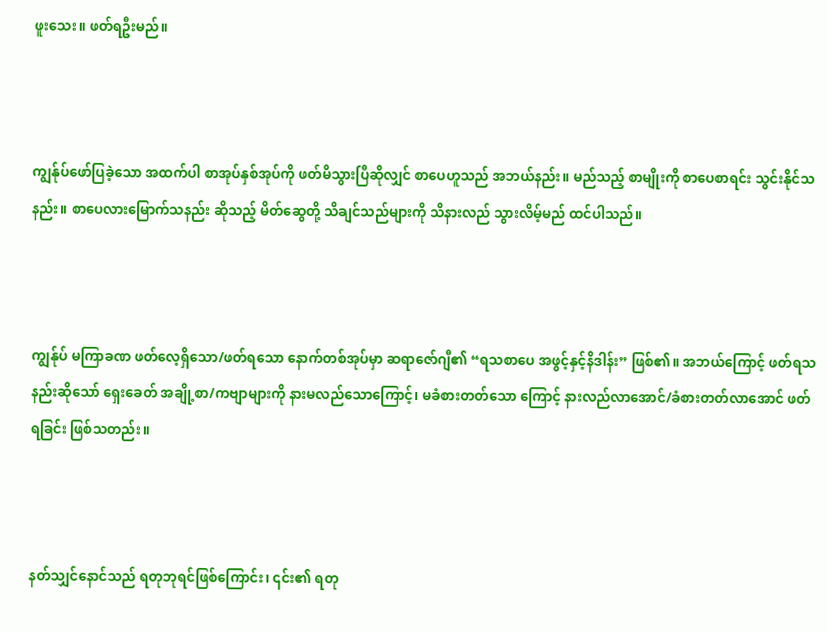ဖူးသေး။ ဖတ်ရဦးမည်။



ကျွန်ုပ်ဖော်ပြခဲ့သော အထက်ပါ စာအုပ်နှစ်အုပ်ကို ဖတ်မိသွားပြီဆိုလျှင် စာပေဟူသည် အဘယ်နည်း။ မည်သည့် စာမျိုးကို စာပေစာရင်း သွင်းနိုင်သနည်း။ စာပေလားမြောက်သနည်း ဆိုသည့် မိတ်ဆွေတို့ သိချင်သည်များကို သိနားလည် သွားလိမ့်မည် ထင်ပါသည်။



ကျွန်ုပ် မကြာခဏ ဖတ်လေ့ရှိသော/ဖတ်ရသော နောက်တစ်အုပ်မှာ ဆရာဇော်ဂျီ၏ “ရသစာပေ အဖွင့်နှင့်နိဒါန်း” ဖြစ်၏။ အဘယ်ကြောင့် ဖတ်ရသနည်းဆိုသော် ရှေးခေတ် အချို့စာ/ကဗျာများကို နားမလည်သောကြောင့်၊ မခံစားတတ်သော ကြောင့် နားလည်လာအောင်/ခံစားတတ်လာအောင် ဖတ်ရခြင်း ဖြစ်သတည်း။



နတ်သျှင်နောင်သည် ရတုဘုရင်ဖြစ်ကြောင်း၊ ၎င်း၏ ရတု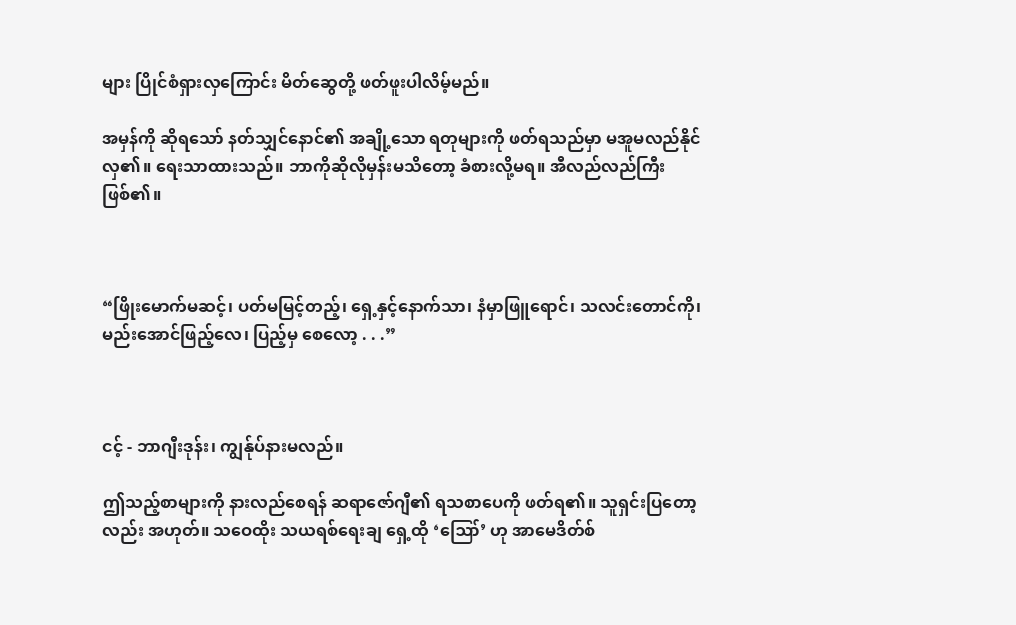များ ပြိုင်စံရှားလှကြောင်း မိတ်ဆွေတို့ ဖတ်ဖူးပါလိမ့်မည်။

အမှန်ကို ဆိုရသော် နတ်သျှင်နောင်၏ အချို့သော ရတုများကို ဖတ်ရသည်မှာ မအူမလည်နိုင်လှ၏။ ရေးသာထားသည်။ ဘာကိုဆိုလိုမှန်းမသိတော့ ခံစားလို့မရ။ အီလည်လည်ကြီး ဖြစ်၏။



“ဖြိုးမောက်မဆင့်၊ ပတ်မမြင့်တည့်၊ ရှေ့နှင့်နောက်သာ၊ နံမှာဖြူရောင်၊ သလင်းတောင်ကို၊ မည်းအောင်ဖြည့်လေ၊ ပြည့်မှ စေလော့ . . .”



ငင့် - ဘာဂျီးဒုန်း၊ ကျွန်ုပ်နားမလည်။

ဤသည့်စာများကို နားလည်စေရန် ဆရာဇော်ဂျီ၏ ရသစာပေကို ဖတ်ရ၏။ သူရှင်းပြတော့လည်း အဟုတ်။ သဝေထိုး သယရစ်ရေးချ ရှေ့ထို ‘ဪ’ ဟု အာမေဒိတ်စ်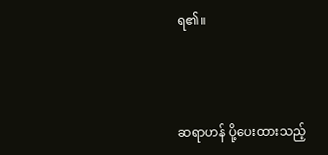ရ၏။



ဆရာဟန် ပို့ပေးထားသည့်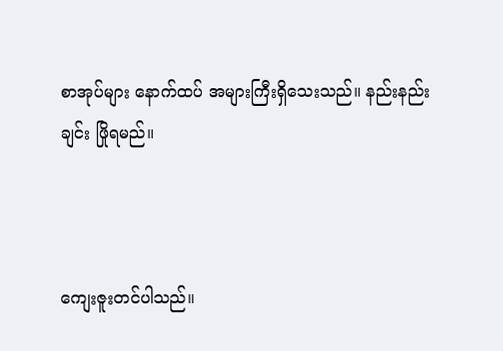စာအုပ်များ နောက်ထပ် အများကြီးရှိသေးသည်။ နည်းနည်းချင်း ဖြိုရမည်။



ကျေးဇူးတင်ပါသည်။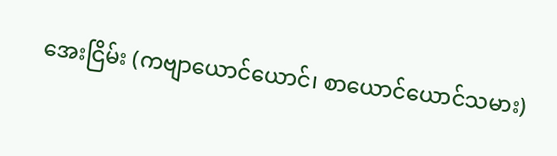အေးငြိမ်း (ကဗျာယောင်ယောင်၊ စာယောင်ယောင်သမား)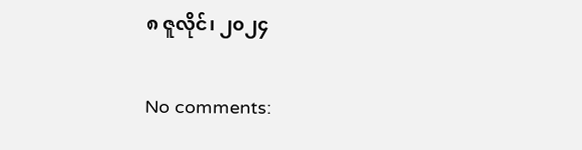၈ ဇူလိုင်၊ ၂၀၂၄

No comments: